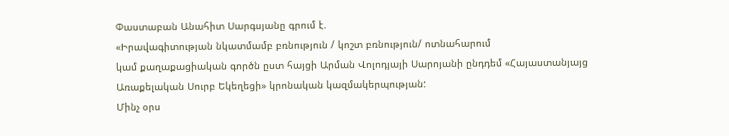Փաստաբան Անահիտ Սարգսյանը գրում է.
«Իրավագիտության նկատմամբ բռնություն / կոշտ բռնություն/ ոտնահարում
կամ քաղաքացիական գործն ըստ հայցի Արման Վոլոդյայի Սարոյանի ընդդեմ «Հայաստանյայց Առաքելական Սուրբ Եկեղեցի» կրոնական կազմակերպության:
Մինչ օրս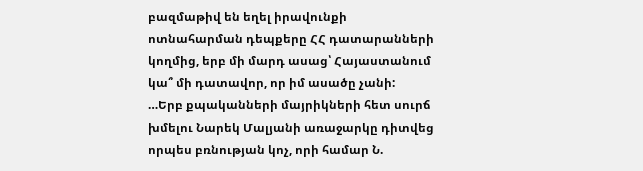բազմաթիվ են եղել իրավունքի ոտնահարման դեպքերը ՀՀ դատարանների կողմից, երբ մի մարդ ասաց՝ Հայաստանում կա՞ մի դատավոր, որ իմ ասածը չանի:
…Երբ քպականների մայրիկների հետ սուրճ խմելու Նարեկ Մալյանի առաջարկը դիտվեց որպես բռնության կոչ, որի համար Ն.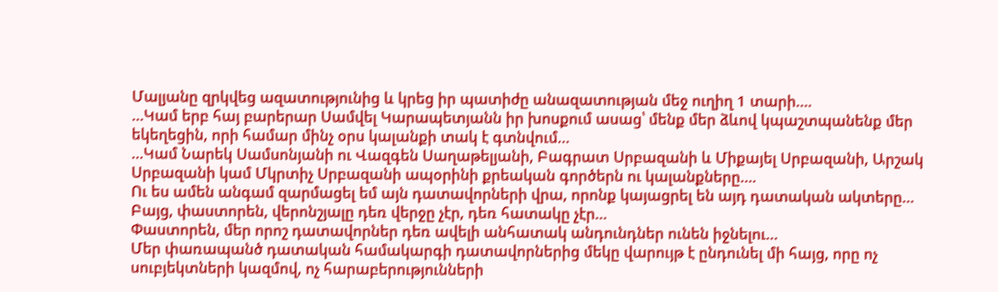Մալյանը զրկվեց ազատությունից և կրեց իր պատիժը անազատության մեջ ուղիղ 1 տարի….
…Կամ երբ հայ բարերար Սամվել Կարապետյանն իր խոսքում ասաց՝ մենք մեր ձևով կպաշտպանենք մեր եկեղեցին, որի համար մինչ օրս կալանքի տակ է գտնվում…
…Կամ Նարեկ Սամսոնյանի ու Վազգեն Սաղաթելյանի, Բագրատ Սրբազանի և Միքայել Սրբազանի, Արշակ Սրբազանի կամ Մկրտիչ Սրբազանի ապօրինի քրեական գործերն ու կալանքները….
Ու ես ամեն անգամ զարմացել եմ այն դատավորների վրա, որոնք կայացրել են այդ դատական ակտերը…
Բայց, փաստորեն, վերոնշյալը դեռ վերջը չէր, դեռ հատակը չէր…
Փաստորեն, մեր որոշ դատավորներ դեռ ավելի անհատակ անդունդներ ունեն իջնելու…
Մեր փառապանծ դատական համակարգի դատավորներից մեկը վարույթ է ընդունել մի հայց, որը ոչ սուբյեկտների կազմով, ոչ հարաբերությունների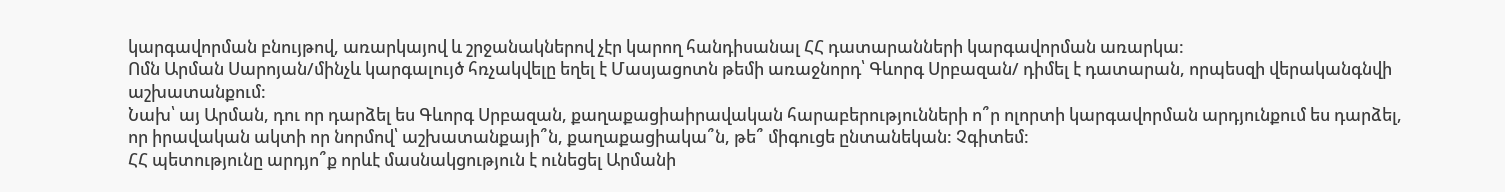կարգավորման բնույթով, առարկայով և շրջանակներով չէր կարող հանդիսանալ ՀՀ դատարանների կարգավորման առարկա:
Ոմն Արման Սարոյան/մինչև կարգալույծ հռչակվելը եղել է Մասյացոտն թեմի առաջնորդ՝ Գևորգ Սրբազան/ դիմել է դատարան, որպեսզի վերականգնվի աշխատանքում:
Նախ՝ այ Արման, դու որ դարձել ես Գևորգ Սրբազան, քաղաքացիաիրավական հարաբերությունների ո՞ր ոլորտի կարգավորման արդյունքում ես դարձել, որ իրավական ակտի որ նորմով՝ աշխատանքայի՞ն, քաղաքացիակա՞ն, թե՞ միգուցե ընտանեկան: Չգիտեմ:
ՀՀ պետությունը արդյո՞ք որևէ մասնակցություն է ունեցել Արմանի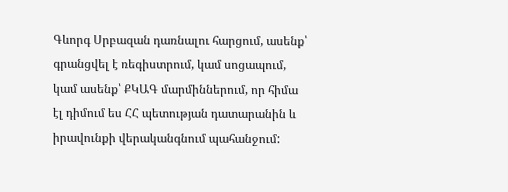Գևորգ Սրբազան դառնալու հարցում, ասենք՝ գրանցվել է ռեգիստրում, կամ սոցապում, կամ ասենք՝ ՔԿԱԳ մարմիններում, որ հիմա էլ դիմում ես ՀՀ պետության դատարանին և իրավունքի վերականգնում պահանջում: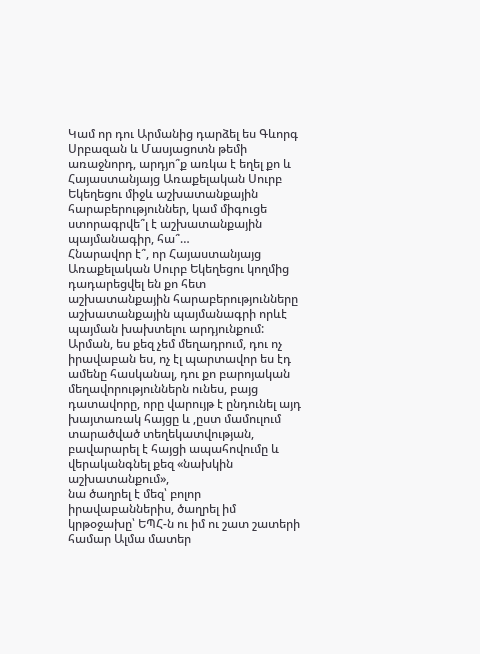Կամ որ դու Արմանից դարձել ես Գևորգ Սրբազան և Մասյացոտն թեմի առաջնորդ, արդյո՞ք առկա է եղել քո և Հայաստանյայց Առաքելական Սուրբ Եկեղեցու միջև աշխատանքային հարաբերություններ, կամ միգուցե ստորագրվե՞լ է աշխատանքային պայմանագիր, հա՞…
Հնարավոր է՞, որ Հայաստանյայց Առաքելական Սուրբ Եկեղեցու կողմից դադարեցվել են քո հետ աշխատանքային հարաբերությունները աշխատանքային պայմանագրի որևէ պայման խախտելու արդյունքում:
Արման, ես քեզ չեմ մեղադրում, դու ոչ իրավաբան ես, ոչ էլ պարտավոր ես էդ ամենը հասկանալ, դու քո բարոյական մեղավորություններն ունես, բայց դատավորը, որը վարույթ է ընդունել այդ խայտառակ հայցը և ,ըստ մամուլում տարածված տեղեկատվության, բավարարել է հայցի ապահովումը և վերականգնել քեզ «նախկին աշխատանքում»,
նա ծաղրել է մեզ՝ բոլոր իրավաբաններիս, ծաղրել իմ կրթօջախը՝ ԵՊՀ-ն ու իմ ու շատ շատերի համար Ալմա մատեր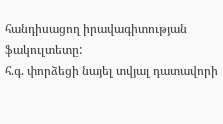հանդիսացող իրավագիտության ֆակուլտետը:
հ.գ. փորձեցի նայել տվյալ դատավորի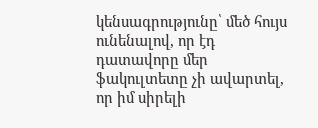կենսագրությունը՝ մեծ հույս ունենալով, որ էդ դատավորը մեր ֆակուլտետը չի ավարտել, որ իմ սիրելի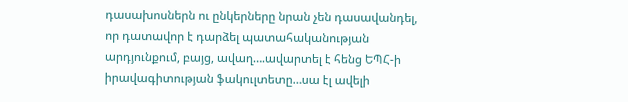դասախոսներն ու ընկերները նրան չեն դասավանդել, որ դատավոր է դարձել պատահականության արդյունքում, բայց, ավաղ….ավարտել է հենց ԵՊՀ-ի իրավագիտության ֆակուլտետը…սա էլ ավելի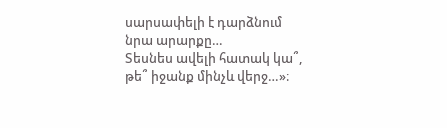սարսափելի է դարձնում նրա արարքը…
Տեսնես ավելի հատակ կա՞, թե՞ իջանք մինչև վերջ…»։